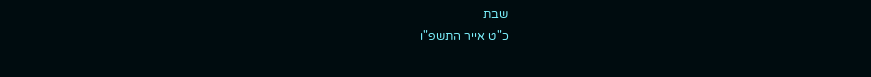שבת
כ"ט אייר התשפ"ו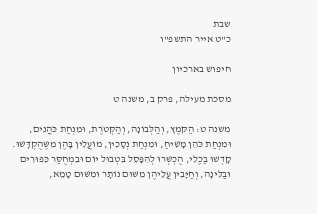שבת
כ"ט אייר התשפ"ו

חיפוש בארכיון

מסכת מעילה, פרק ב, משנה ט

משנה ט: הַקֹּמֶץ, וְהַלְּבוֹנָה, וְהַקְּטֹרֶת, וּמִנְחַת כֹּהֲנִים, וּמִנְחַת כֹּהֵן מָשִׁיחַ, וּמִנְחַת נְסָכִין, מוֹעֲלִין בָּהֶן מִשֶּׁהֻקְדָּשׁוּ. קָדְשׁוּ בַכֶלִי, הֻכְשְׁרוּ לְהִפָּסֵל בִּטְבוּל יוֹם וּבִמְחֻסַּר כִּפּוּרִים וּבַלִּינָה, וְחַיָּבִין עֲלֵיהֶן מִשּׁוּם נוֹתָר וּמִשּׁוּם טָמֵא,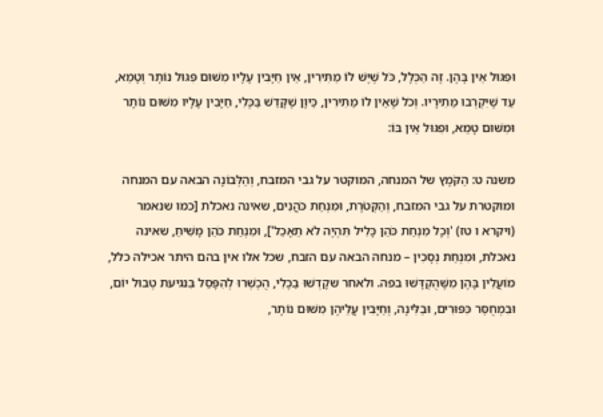וּפִגּוּל אֵין בָּהֶן. זֶה הַכְּלָל, כֹּל שֶׁיֶּשׁ לוֹ מַתִּירִין, אֵין חַיָּבִין עָלָיו מִשּׁוּם פִּגּוּל נוֹתָר וְטָמֵא, עַד שֶׁיִּקְרְבוּ מַתִירָיו. וְכֹל שֶׁאֵין לוֹ מַתִּירִין, כֵּיוָן שֶׁקָּדַשׁ בַּכֶּלִי, חַיָּבִין עָלָיו מִשּׁוּם נוֹתָר וּמִשּׁוּם טָמֵא, וּפִגּוּל אֵין בּוֹ:

משנה ט: הַקֹּמֶץ של המנחה, המוקטר על גבי המזבח, וְהַלְּבוֹנָה הבאה עם המנחה ומוקטרת על גבי המזבח, וְהַקְּטֹרֶת, וּמִנְחַת כֹּהֲנִים, שאינה נאכלת [כמו שנאמר (ויקרא ו טז) 'וְכָל מִנְחַת כֹּהֵן כָּלִיל תִּהְיֶה לֹא תֵאָכֵל'], וּמִנְחַת כֹּהֵן מָשִׁיחַ, שאינה נאכלת, וּמִנְחַת נְסָכִין – מנחה הבאה עם הזבח, שכל אלו אין בהם היתר אכילה כלל, מוֹעֲלִין בָּהֶן מִשֶּׁהֻקְדָּשׁוּ בפה. ולאחר שקָדְשׁוּ בַכֶלִי, הֻכְשְׁרוּ לְהִפָּסֵל בִּנגיעת טְבוּל יוֹם, וּבִמְחֻסַּר כִּפּוּרִים, וּבַלִּינָה, וְחַיָּבִין עֲלֵיהֶן מִשּׁוּם נוֹתָר,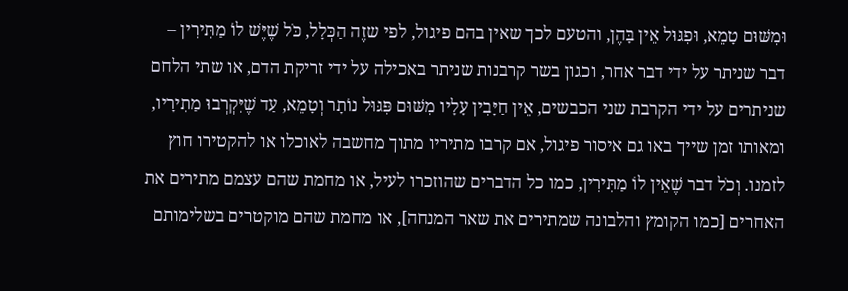וּמִשּׁוּם טָמֵא, וּפִגּוּל אֵין בָּהֶן, והטעם לכך שאין בהם פיגול, לפי שזֶה הַכְּלָל, כֹּל שֶׁיֶּשׁ לוֹ מַתִּירִין – דבר שניתר על ידי דבר אחר, וכגון בשר קרבנות שניתר באכילה על ידי זריקת הדם, או שתי הלחם שניתרים על ידי הקרבת שני הכבשים, אֵין חַיָּבִין עָלָיו מִשּׁוּם פִּגּוּל נוֹתָר וְטָמֵא, עַד שֶׁיִּקְרְבוּ מַתִירָיו, ומאותו זמן שייך באו גם איסור פיגול, אם קרבו מתיריו מתוך מחשבה לאוכלו או להקטירו חוץ לזמנו. וְכֹל דבר שֶׁאֵין לוֹ מַתִּירִין, כמו כל הדברים שהוזכרו לעיל, או מחמת שהם עצמם מתירים את האחרים [כמו הקומץ והלבונה שמתירים את שאר המנחה], או מחמת שהם מוקטרים בשלימותם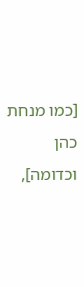[כמו מנחת כהן וכדומה],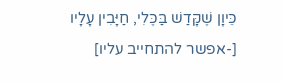כֵּיוָן שֶׁקָּדַשׁ בַּכֶּלִי, חַיָּבִין עָלָיו [-אפשר להתחייב עליו]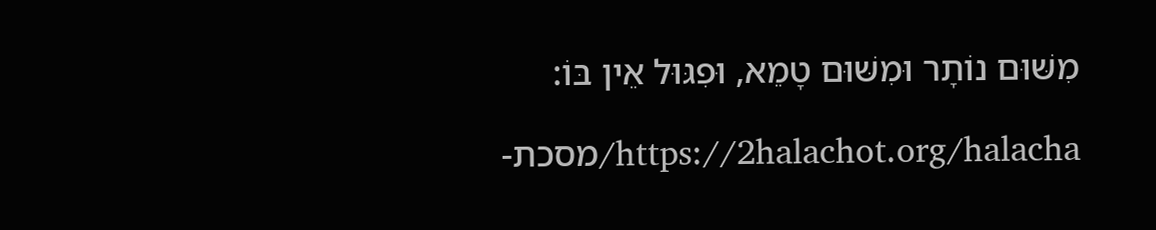מִשּׁוּם נוֹתָר וּמִשּׁוּם טָמֵא, וּפִגּוּל אֵין בּוֹ:

https://2halachot.org/halacha/מסכת-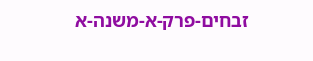זבחים-פרק-א-משנה-א